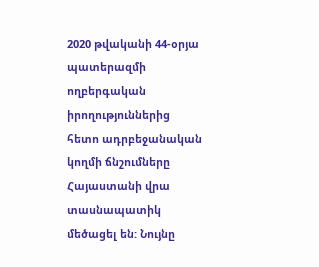2020 թվականի 44-օրյա պատերազմի ողբերգական իրողություններից հետո ադրբեջանական կողմի ճնշումները Հայաստանի վրա տասնապատիկ մեծացել են: Նույնը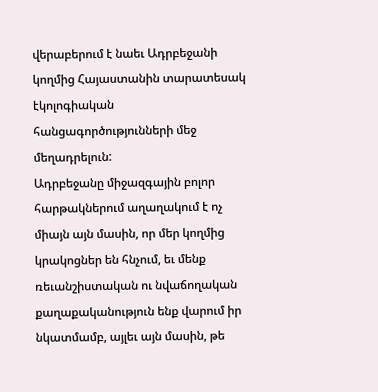վերաբերում է նաեւ Ադրբեջանի կողմից Հայաստանին տարատեսակ էկոլոգիական հանցագործությունների մեջ մեղադրելուն:
Ադրբեջանը միջազգային բոլոր հարթակներում աղաղակում է ոչ միայն այն մասին, որ մեր կողմից կրակոցներ են հնչում, եւ մենք ռեւանշիստական ու նվաճողական քաղաքականություն ենք վարում իր նկատմամբ, այլեւ այն մասին, թե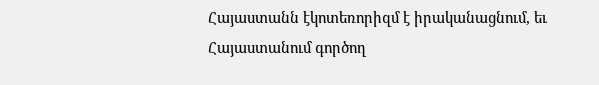Հայաստանն էկոտեռորիզմ է իրականացնում, եւ Հայաստանում գործող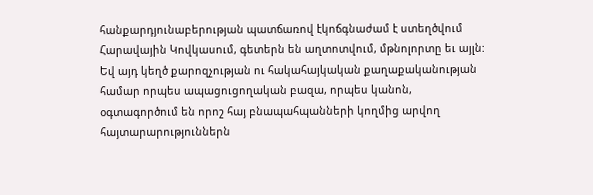հանքարդյունաբերության պատճառով էկոճգնաժամ է ստեղծվում Հարավային Կովկասում, գետերն են աղտոտվում, մթնոլորտը եւ այլն: Եվ այդ կեղծ քարոզչության ու հակահայկական քաղաքականության համար որպես ապացուցողական բազա, որպես կանոն, օգտագործում են որոշ հայ բնապահպանների կողմից արվող հայտարարություններն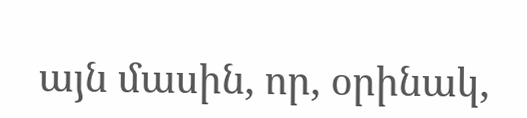այն մասին, որ, օրինակ,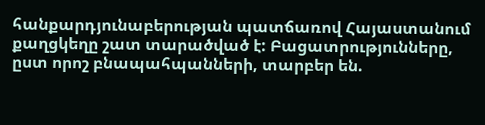հանքարդյունաբերության պատճառով Հայաստանում քաղցկեղը շատ տարածված է: Բացատրությունները, ըստ որոշ բնապահպանների, տարբեր են.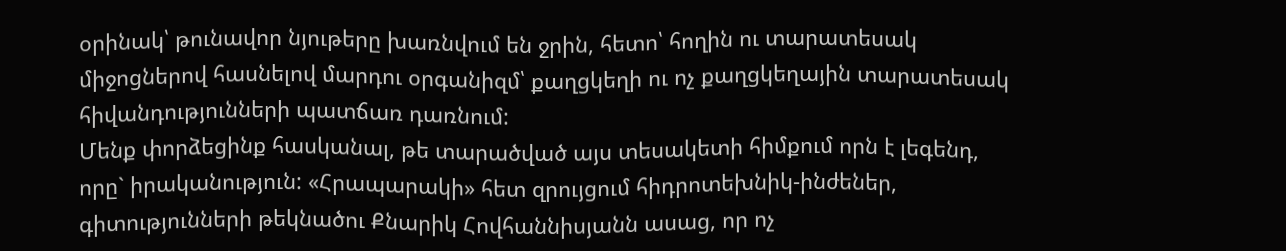օրինակ՝ թունավոր նյութերը խառնվում են ջրին, հետո՝ հողին ու տարատեսակ միջոցներով հասնելով մարդու օրգանիզմ՝ քաղցկեղի ու ոչ քաղցկեղային տարատեսակ հիվանդությունների պատճառ դառնում:
Մենք փորձեցինք հասկանալ, թե տարածված այս տեսակետի հիմքում որն է լեգենդ, որը` իրականություն: «Հրապարակի» հետ զրույցում հիդրոտեխնիկ-ինժեներ, գիտությունների թեկնածու Քնարիկ Հովհաննիսյանն ասաց, որ ոչ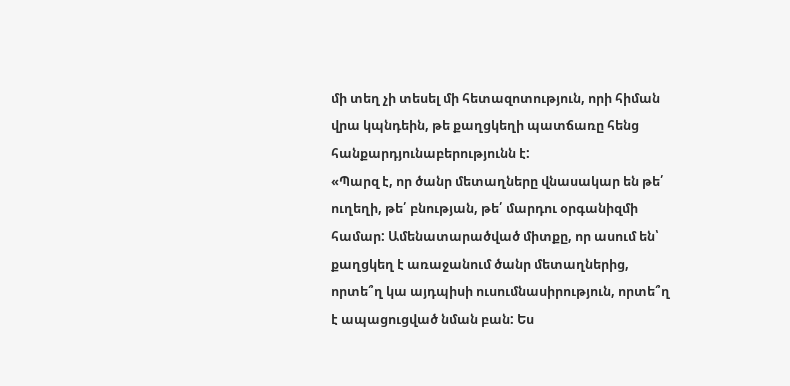մի տեղ չի տեսել մի հետազոտություն, որի հիման վրա կպնդեին, թե քաղցկեղի պատճառը հենց հանքարդյունաբերությունն է:
«Պարզ է, որ ծանր մետաղները վնասակար են թե՛ ուղեղի, թե՛ բնության, թե՛ մարդու օրգանիզմի համար: Ամենատարածված միտքը, որ ասում են՝ քաղցկեղ է առաջանում ծանր մետաղներից, որտե՞ղ կա այդպիսի ուսումնասիրություն, որտե՞ղ է ապացուցված նման բան: Ես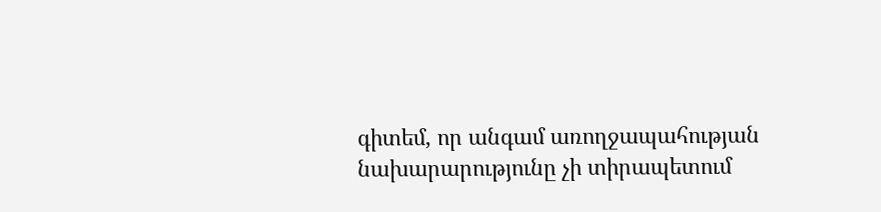գիտեմ, որ անգամ առողջապահության նախարարությունը չի տիրապետում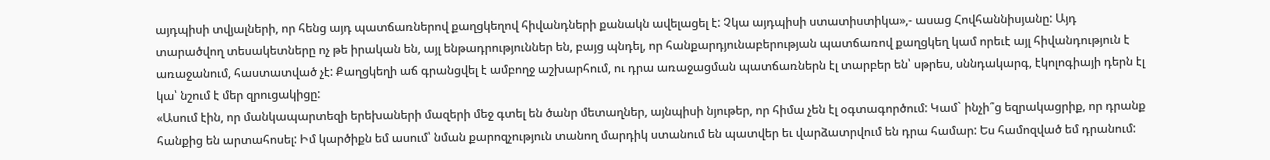այդպիսի տվյալների, որ հենց այդ պատճառներով քաղցկեղով հիվանդների քանակն ավելացել է: Չկա այդպիսի ստատիստիկա»,- ասաց Հովհաննիսյանը: Այդ տարածվող տեսակետները ոչ թե իրական են, այլ ենթադրություններ են, բայց պնդել, որ հանքարդյունաբերության պատճառով քաղցկեղ կամ որեւէ այլ հիվանդություն է առաջանում, հաստատված չէ: Քաղցկեղի աճ գրանցվել է ամբողջ աշխարհում, ու դրա առաջացման պատճառներն էլ տարբեր են՝ սթրես, սննդակարգ, էկոլոգիայի դերն էլ կա՝ նշում է մեր զրուցակիցը:
«Ասում էին, որ մանկապարտեզի երեխաների մազերի մեջ գտել են ծանր մետաղներ, այնպիսի նյութեր, որ հիմա չեն էլ օգտագործում: Կամ` ինչի՞ց եզրակացրիք, որ դրանք հանքից են արտահոսել: Իմ կարծիքն եմ ասում՝ նման քարոզչություն տանող մարդիկ ստանում են պատվեր եւ վարձատրվում են դրա համար: Ես համոզված եմ դրանում: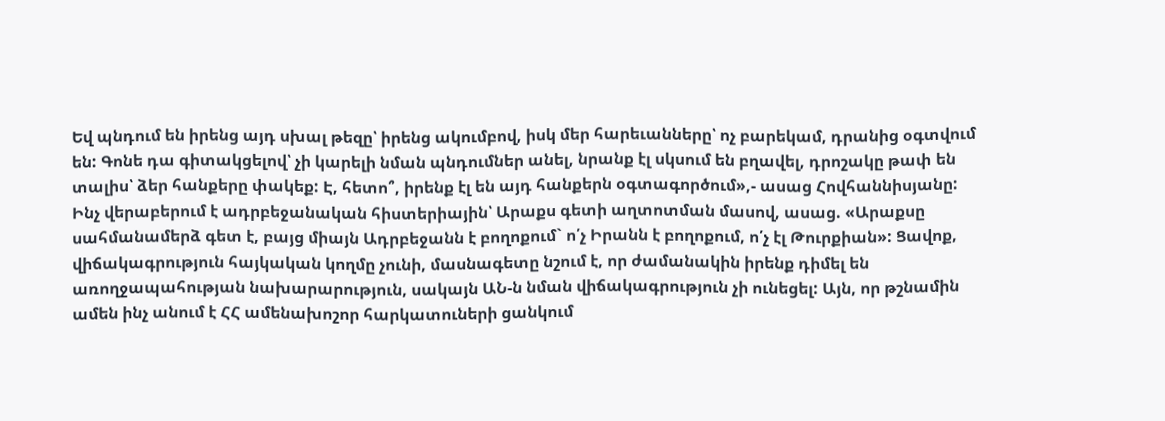Եվ պնդում են իրենց այդ սխալ թեզը՝ իրենց ակումբով, իսկ մեր հարեւանները՝ ոչ բարեկամ, դրանից օգտվում են: Գոնե դա գիտակցելով՝ չի կարելի նման պնդումներ անել, նրանք էլ սկսում են բղավել, դրոշակը թափ են տալիս՝ ձեր հանքերը փակեք: Է, հետո՞, իրենք էլ են այդ հանքերն օգտագործում»,- ասաց Հովհաննիսյանը:
Ինչ վերաբերում է ադրբեջանական հիստերիային՝ Արաքս գետի աղտոտման մասով, ասաց. «Արաքսը սահմանամերձ գետ է, բայց միայն Ադրբեջանն է բողոքում` ո՛չ Իրանն է բողոքում, ո՛չ էլ Թուրքիան»: Ցավոք, վիճակագրություն հայկական կողմը չունի, մասնագետը նշում է, որ ժամանակին իրենք դիմել են առողջապահության նախարարություն, սակայն ԱՆ-ն նման վիճակագրություն չի ունեցել: Այն, որ թշնամին ամեն ինչ անում է ՀՀ ամենախոշոր հարկատուների ցանկում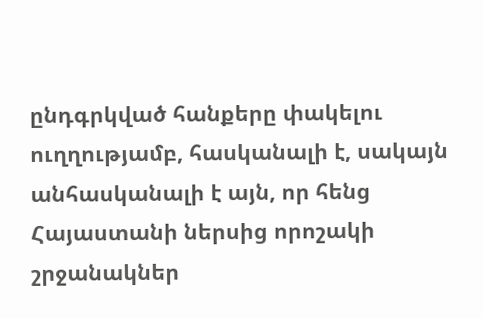ընդգրկված հանքերը փակելու ուղղությամբ, հասկանալի է, սակայն անհասկանալի է այն, որ հենց Հայաստանի ներսից որոշակի շրջանակներ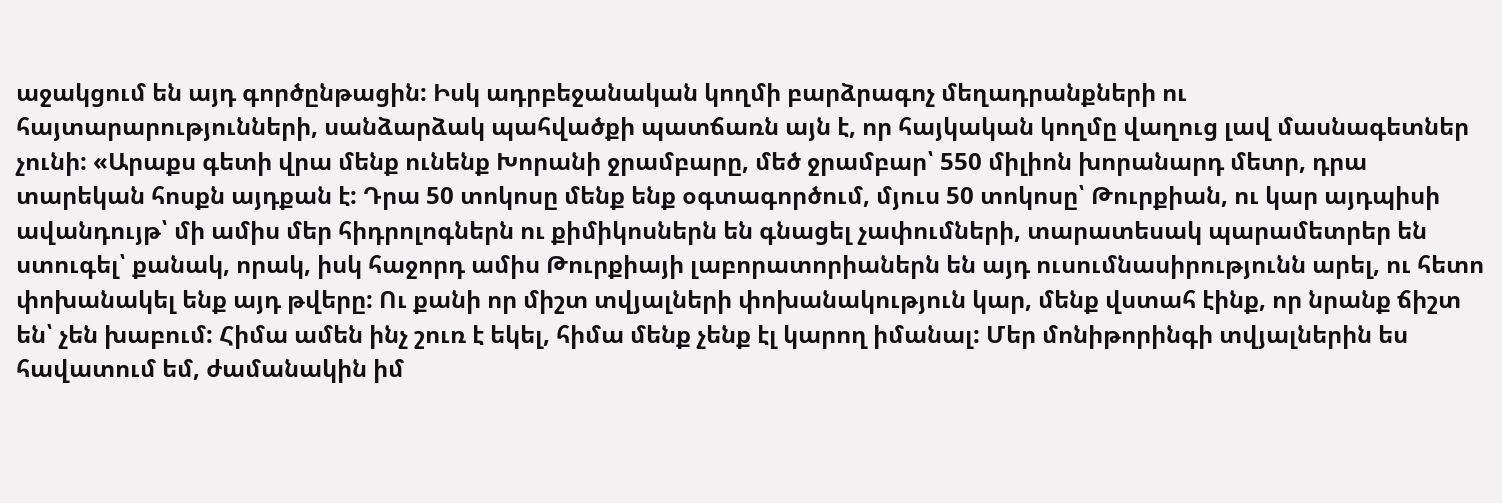աջակցում են այդ գործընթացին: Իսկ ադրբեջանական կողմի բարձրագոչ մեղադրանքների ու հայտարարությունների, սանձարձակ պահվածքի պատճառն այն է, որ հայկական կողմը վաղուց լավ մասնագետներ չունի: «Արաքս գետի վրա մենք ունենք Խորանի ջրամբարը, մեծ ջրամբար՝ 550 միլիոն խորանարդ մետր, դրա տարեկան հոսքն այդքան է: Դրա 50 տոկոսը մենք ենք օգտագործում, մյուս 50 տոկոսը՝ Թուրքիան, ու կար այդպիսի ավանդույթ՝ մի ամիս մեր հիդրոլոգներն ու քիմիկոսներն են գնացել չափումների, տարատեսակ պարամետրեր են ստուգել՝ քանակ, որակ, իսկ հաջորդ ամիս Թուրքիայի լաբորատորիաներն են այդ ուսումնասիրությունն արել, ու հետո փոխանակել ենք այդ թվերը: Ու քանի որ միշտ տվյալների փոխանակություն կար, մենք վստահ էինք, որ նրանք ճիշտ են՝ չեն խաբում: Հիմա ամեն ինչ շուռ է եկել, հիմա մենք չենք էլ կարող իմանալ: Մեր մոնիթորինգի տվյալներին ես հավատում եմ, ժամանակին իմ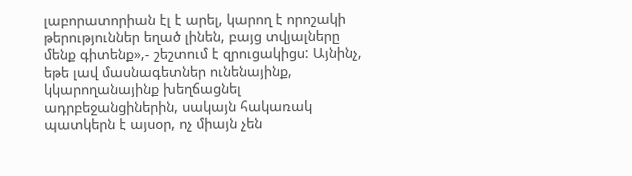լաբորատորիան էլ է արել, կարող է որոշակի թերություններ եղած լինեն, բայց տվյալները մենք գիտենք»,- շեշտում է զրուցակիցս: Այնինչ, եթե լավ մասնագետներ ունենայինք, կկարողանայինք խեղճացնել ադրբեջանցիներին, սակայն հակառակ պատկերն է այսօր, ոչ միայն չեն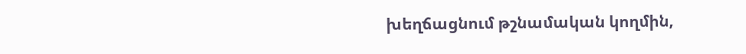խեղճացնում թշնամական կողմին,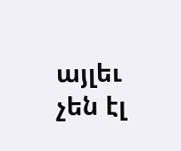այլեւ չեն էլ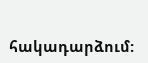հակադարձում: